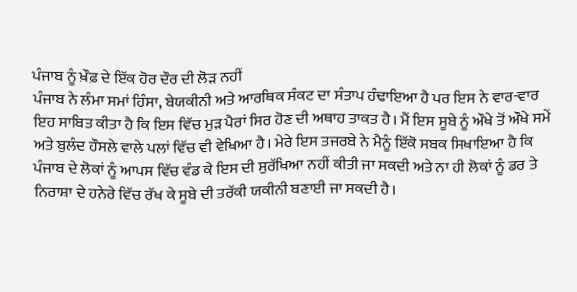ਪੰਜਾਬ ਨੂੰ ਖ਼ੌਫ਼ ਦੇ ਇੱਕ ਹੋਰ ਦੌਰ ਦੀ ਲੋੜ ਨਹੀਂ
ਪੰਜਾਬ ਨੇ ਲੰਮਾ ਸਮਾਂ ਹਿੰਸਾ, ਬੇਯਕੀਨੀ ਅਤੇ ਆਰਥਿਕ ਸੰਕਟ ਦਾ ਸੰਤਾਪ ਹੰਢਾਇਆ ਹੈ ਪਰ ਇਸ ਨੇ ਵਾਰ-ਵਾਰ ਇਹ ਸਾਬਿਤ ਕੀਤਾ ਹੈ ਕਿ ਇਸ ਵਿੱਚ ਮੁੜ ਪੈਰਾਂ ਸਿਰ ਹੋਣ ਦੀ ਅਥਾਹ ਤਾਕਤ ਹੈ। ਮੈਂ ਇਸ ਸੂਬੇ ਨੂੰ ਔਖੇ ਤੋਂ ਔਖੇ ਸਮੇਂ ਅਤੇ ਬੁਲੰਦ ਹੌਸਲੇ ਵਾਲੇ ਪਲਾਂ ਵਿੱਚ ਵੀ ਵੇਖਿਆ ਹੈ। ਮੇਰੇ ਇਸ ਤਜਰਬੇ ਨੇ ਮੈਨੂੰ ਇੱਕੋ ਸਬਕ ਸਿਖਾਇਆ ਹੈ ਕਿ ਪੰਜਾਬ ਦੇ ਲੋਕਾਂ ਨੂੰ ਆਪਸ ਵਿੱਚ ਵੰਡ ਕੇ ਇਸ ਦੀ ਸੁਰੱਖਿਆ ਨਹੀਂ ਕੀਤੀ ਜਾ ਸਕਦੀ ਅਤੇ ਨਾ ਹੀ ਲੋਕਾਂ ਨੂੰ ਡਰ ਤੇ ਨਿਰਾਸ਼ਾ ਦੇ ਹਨੇਰੇ ਵਿੱਚ ਰੱਖ ਕੇ ਸੂਬੇ ਦੀ ਤਰੱਕੀ ਯਕੀਨੀ ਬਣਾਈ ਜਾ ਸਕਦੀ ਹੈ।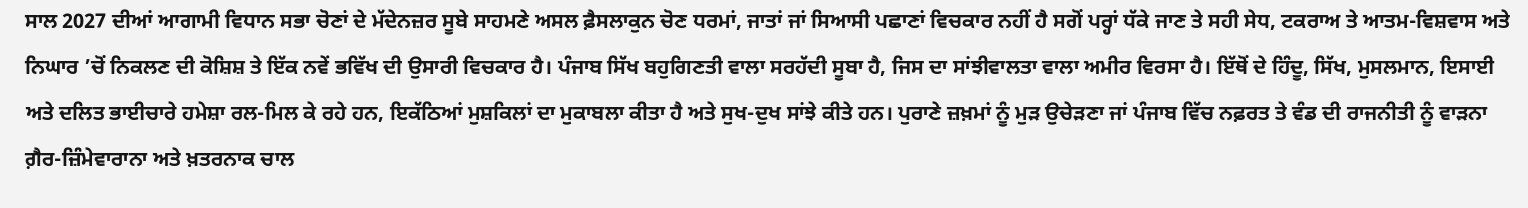ਸਾਲ 2027 ਦੀਆਂ ਆਗਾਮੀ ਵਿਧਾਨ ਸਭਾ ਚੋਣਾਂ ਦੇ ਮੱਦੇਨਜ਼ਰ ਸੂਬੇ ਸਾਹਮਣੇ ਅਸਲ ਫ਼ੈਸਲਾਕੁਨ ਚੋਣ ਧਰਮਾਂ, ਜਾਤਾਂ ਜਾਂ ਸਿਆਸੀ ਪਛਾਣਾਂ ਵਿਚਕਾਰ ਨਹੀਂ ਹੈ ਸਗੋਂ ਪਰ੍ਹਾਂ ਧੱਕੇ ਜਾਣ ਤੇ ਸਹੀ ਸੇਧ, ਟਕਰਾਅ ਤੇ ਆਤਮ-ਵਿਸ਼ਵਾਸ ਅਤੇ ਨਿਘਾਰ ’ਚੋਂ ਨਿਕਲਣ ਦੀ ਕੋਸ਼ਿਸ਼ ਤੇ ਇੱਕ ਨਵੇਂ ਭਵਿੱਖ ਦੀ ਉਸਾਰੀ ਵਿਚਕਾਰ ਹੈ। ਪੰਜਾਬ ਸਿੱਖ ਬਹੁਗਿਣਤੀ ਵਾਲਾ ਸਰਹੱਦੀ ਸੂਬਾ ਹੈ, ਜਿਸ ਦਾ ਸਾਂਝੀਵਾਲਤਾ ਵਾਲਾ ਅਮੀਰ ਵਿਰਸਾ ਹੈ। ਇੱਥੋਂ ਦੇ ਹਿੰਦੂ, ਸਿੱਖ, ਮੁਸਲਮਾਨ, ਇਸਾਈ ਅਤੇ ਦਲਿਤ ਭਾਈਚਾਰੇ ਹਮੇਸ਼ਾ ਰਲ-ਮਿਲ ਕੇ ਰਹੇ ਹਨ, ਇਕੱਠਿਆਂ ਮੁਸ਼ਕਿਲਾਂ ਦਾ ਮੁਕਾਬਲਾ ਕੀਤਾ ਹੈ ਅਤੇ ਸੁਖ-ਦੁਖ ਸਾਂਝੇ ਕੀਤੇ ਹਨ। ਪੁਰਾਣੇ ਜ਼ਖ਼ਮਾਂ ਨੂੰ ਮੁੜ ਉਚੇੜਣਾ ਜਾਂ ਪੰਜਾਬ ਵਿੱਚ ਨਫ਼ਰਤ ਤੇ ਵੰਡ ਦੀ ਰਾਜਨੀਤੀ ਨੂੰ ਵਾੜਨਾ ਗ਼ੈਰ-ਜ਼ਿੰਮੇਵਾਰਾਨਾ ਅਤੇ ਖ਼ਤਰਨਾਕ ਚਾਲ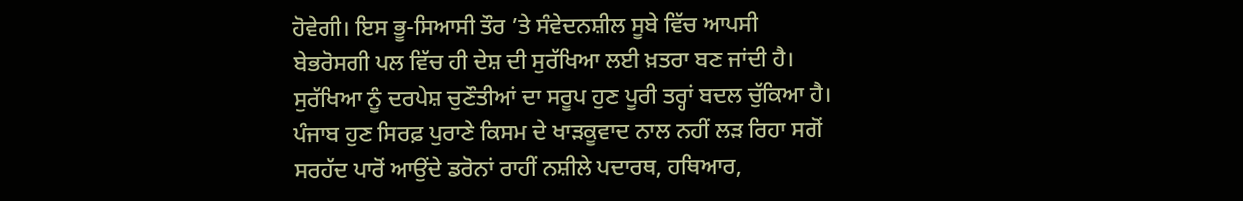ਹੋਵੇਗੀ। ਇਸ ਭੂ-ਸਿਆਸੀ ਤੌਰ ’ਤੇ ਸੰਵੇਦਨਸ਼ੀਲ ਸੂਬੇ ਵਿੱਚ ਆਪਸੀ ਬੇਭਰੋਸਗੀ ਪਲ ਵਿੱਚ ਹੀ ਦੇਸ਼ ਦੀ ਸੁਰੱਖਿਆ ਲਈ ਖ਼ਤਰਾ ਬਣ ਜਾਂਦੀ ਹੈ।
ਸੁਰੱਖਿਆ ਨੂੰ ਦਰਪੇਸ਼ ਚੁਣੌਤੀਆਂ ਦਾ ਸਰੂਪ ਹੁਣ ਪੂਰੀ ਤਰ੍ਹਾਂ ਬਦਲ ਚੁੱਕਿਆ ਹੈ। ਪੰਜਾਬ ਹੁਣ ਸਿਰਫ਼ ਪੁਰਾਣੇ ਕਿਸਮ ਦੇ ਖਾੜਕੂਵਾਦ ਨਾਲ ਨਹੀਂ ਲੜ ਰਿਹਾ ਸਗੋਂ ਸਰਹੱਦ ਪਾਰੋਂ ਆਉਂਦੇ ਡਰੋਨਾਂ ਰਾਹੀਂ ਨਸ਼ੀਲੇ ਪਦਾਰਥ, ਹਥਿਆਰ,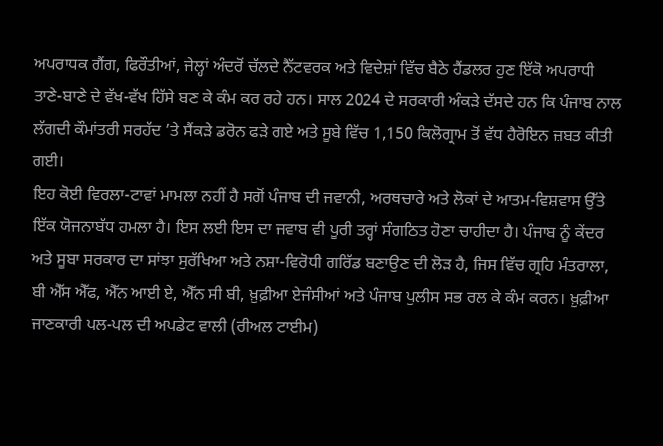ਅਪਰਾਧਕ ਗੈਂਗ, ਫਿਰੌਤੀਆਂ, ਜੇਲ੍ਹਾਂ ਅੰਦਰੋਂ ਚੱਲਦੇ ਨੈੱਟਵਰਕ ਅਤੇ ਵਿਦੇਸ਼ਾਂ ਵਿੱਚ ਬੈਠੇ ਹੈਂਡਲਰ ਹੁਣ ਇੱਕੋ ਅਪਰਾਧੀ ਤਾਣੇ-ਬਾਣੇ ਦੇ ਵੱਖ-ਵੱਖ ਹਿੱਸੇ ਬਣ ਕੇ ਕੰਮ ਕਰ ਰਹੇ ਹਨ। ਸਾਲ 2024 ਦੇ ਸਰਕਾਰੀ ਅੰਕੜੇ ਦੱਸਦੇ ਹਨ ਕਿ ਪੰਜਾਬ ਨਾਲ ਲੱਗਦੀ ਕੌਮਾਂਤਰੀ ਸਰਹੱਦ ’ਤੇ ਸੈਂਕੜੇ ਡਰੋਨ ਫੜੇ ਗਏ ਅਤੇ ਸੂਬੇ ਵਿੱਚ 1,150 ਕਿਲੋਗ੍ਰਾਮ ਤੋਂ ਵੱਧ ਹੈਰੋਇਨ ਜ਼ਬਤ ਕੀਤੀ ਗਈ।
ਇਹ ਕੋਈ ਵਿਰਲਾ-ਟਾਵਾਂ ਮਾਮਲਾ ਨਹੀਂ ਹੈ ਸਗੋਂ ਪੰਜਾਬ ਦੀ ਜਵਾਨੀ, ਅਰਥਚਾਰੇ ਅਤੇ ਲੋਕਾਂ ਦੇ ਆਤਮ-ਵਿਸ਼ਵਾਸ ਉੱਤੇ ਇੱਕ ਯੋਜਨਾਬੱਧ ਹਮਲਾ ਹੈ। ਇਸ ਲਈ ਇਸ ਦਾ ਜਵਾਬ ਵੀ ਪੂਰੀ ਤਰ੍ਹਾਂ ਸੰਗਠਿਤ ਹੋਣਾ ਚਾਹੀਦਾ ਹੈ। ਪੰਜਾਬ ਨੂੰ ਕੇਂਦਰ ਅਤੇ ਸੂਬਾ ਸਰਕਾਰ ਦਾ ਸਾਂਝਾ ਸੁਰੱਖਿਆ ਅਤੇ ਨਸ਼ਾ-ਵਿਰੋਧੀ ਗਰਿੱਡ ਬਣਾਉਣ ਦੀ ਲੋੜ ਹੈ, ਜਿਸ ਵਿੱਚ ਗ੍ਰਹਿ ਮੰਤਰਾਲਾ, ਬੀ ਐੱਸ ਐੱਫ, ਐੱਨ ਆਈ ਏ, ਐੱਨ ਸੀ ਬੀ, ਖ਼ੁਫ਼ੀਆ ਏਜੰਸੀਆਂ ਅਤੇ ਪੰਜਾਬ ਪੁਲੀਸ ਸਭ ਰਲ ਕੇ ਕੰਮ ਕਰਨ। ਖ਼ੁਫ਼ੀਆ ਜਾਣਕਾਰੀ ਪਲ-ਪਲ ਦੀ ਅਪਡੇਟ ਵਾਲੀ (ਰੀਅਲ ਟਾਈਮ)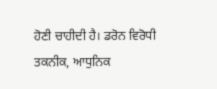ਹੋਣੀ ਚਾਹੀਦੀ ਹੈ। ਡਰੋਨ ਵਿਰੋਧੀ ਤਕਨੀਕ, ਆਧੁਨਿਕ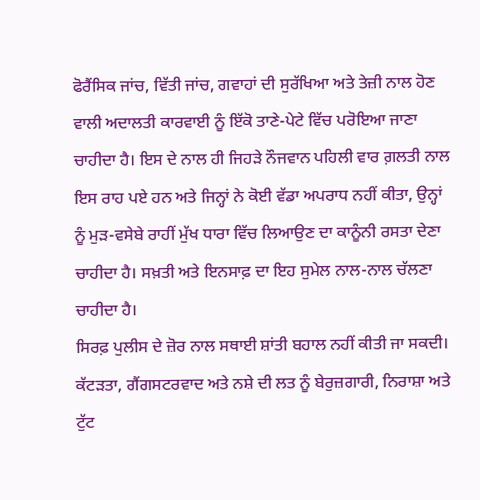ਫੋਰੈਂਸਿਕ ਜਾਂਚ, ਵਿੱਤੀ ਜਾਂਚ, ਗਵਾਹਾਂ ਦੀ ਸੁਰੱਖਿਆ ਅਤੇ ਤੇਜ਼ੀ ਨਾਲ ਹੋਣ ਵਾਲੀ ਅਦਾਲਤੀ ਕਾਰਵਾਈ ਨੂੰ ਇੱਕੋ ਤਾਣੇ-ਪੇਟੇ ਵਿੱਚ ਪਰੋਇਆ ਜਾਣਾ ਚਾਹੀਦਾ ਹੈ। ਇਸ ਦੇ ਨਾਲ ਹੀ ਜਿਹੜੇ ਨੌਜਵਾਨ ਪਹਿਲੀ ਵਾਰ ਗ਼ਲਤੀ ਨਾਲ ਇਸ ਰਾਹ ਪਏ ਹਨ ਅਤੇ ਜਿਨ੍ਹਾਂ ਨੇ ਕੋਈ ਵੱਡਾ ਅਪਰਾਧ ਨਹੀਂ ਕੀਤਾ, ਉਨ੍ਹਾਂ ਨੂੰ ਮੁੜ-ਵਸੇਬੇ ਰਾਹੀਂ ਮੁੱਖ ਧਾਰਾ ਵਿੱਚ ਲਿਆਉਣ ਦਾ ਕਾਨੂੰਨੀ ਰਸਤਾ ਦੇਣਾ ਚਾਹੀਦਾ ਹੈ। ਸਖ਼ਤੀ ਅਤੇ ਇਨਸਾਫ਼ ਦਾ ਇਹ ਸੁਮੇਲ ਨਾਲ-ਨਾਲ ਚੱਲਣਾ ਚਾਹੀਦਾ ਹੈ।
ਸਿਰਫ਼ ਪੁਲੀਸ ਦੇ ਜ਼ੋਰ ਨਾਲ ਸਥਾਈ ਸ਼ਾਂਤੀ ਬਹਾਲ ਨਹੀਂ ਕੀਤੀ ਜਾ ਸਕਦੀ। ਕੱਟੜਤਾ, ਗੈਂਗਸਟਰਵਾਦ ਅਤੇ ਨਸ਼ੇ ਦੀ ਲਤ ਨੂੰ ਬੇਰੁਜ਼ਗਾਰੀ, ਨਿਰਾਸ਼ਾ ਅਤੇ ਟੁੱਟ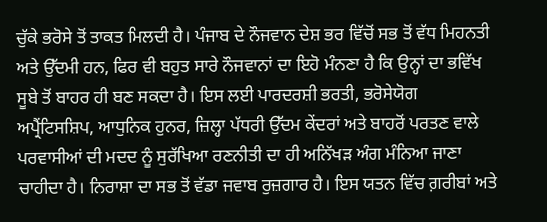ਚੁੱਕੇ ਭਰੋਸੇ ਤੋਂ ਤਾਕਤ ਮਿਲਦੀ ਹੈ। ਪੰਜਾਬ ਦੇ ਨੌਜਵਾਨ ਦੇਸ਼ ਭਰ ਵਿੱਚੋਂ ਸਭ ਤੋਂ ਵੱਧ ਮਿਹਨਤੀ ਅਤੇ ਉੱਦਮੀ ਹਨ, ਫਿਰ ਵੀ ਬਹੁਤ ਸਾਰੇ ਨੌਜਵਾਨਾਂ ਦਾ ਇਹੋ ਮੰਨਣਾ ਹੈ ਕਿ ਉਨ੍ਹਾਂ ਦਾ ਭਵਿੱਖ ਸੂਬੇ ਤੋਂ ਬਾਹਰ ਹੀ ਬਣ ਸਕਦਾ ਹੈ। ਇਸ ਲਈ ਪਾਰਦਰਸ਼ੀ ਭਰਤੀ, ਭਰੋਸੇਯੋਗ ਅਪ੍ਰੈਂਟਿਸਸ਼ਿਪ, ਆਧੁਨਿਕ ਹੁਨਰ, ਜ਼ਿਲ੍ਹਾ ਪੱਧਰੀ ਉੱਦਮ ਕੇਂਦਰਾਂ ਅਤੇ ਬਾਹਰੋਂ ਪਰਤਣ ਵਾਲੇ ਪਰਵਾਸੀਆਂ ਦੀ ਮਦਦ ਨੂੰ ਸੁਰੱਖਿਆ ਰਣਨੀਤੀ ਦਾ ਹੀ ਅਨਿੱਖੜ ਅੰਗ ਮੰਨਿਆ ਜਾਣਾ ਚਾਹੀਦਾ ਹੈ। ਨਿਰਾਸ਼ਾ ਦਾ ਸਭ ਤੋਂ ਵੱਡਾ ਜਵਾਬ ਰੁਜ਼ਗਾਰ ਹੈ। ਇਸ ਯਤਨ ਵਿੱਚ ਗ਼ਰੀਬਾਂ ਅਤੇ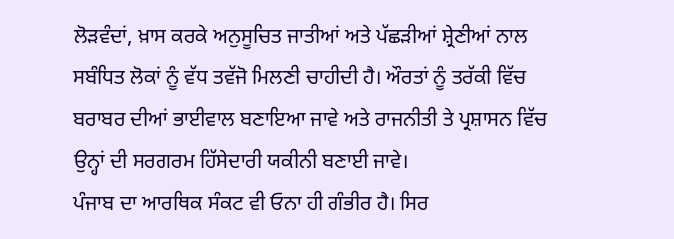ਲੋੜਵੰਦਾਂ, ਖ਼ਾਸ ਕਰਕੇ ਅਨੁਸੂਚਿਤ ਜਾਤੀਆਂ ਅਤੇ ਪੱਛੜੀਆਂ ਸ਼੍ਰੇਣੀਆਂ ਨਾਲ ਸਬੰਧਿਤ ਲੋਕਾਂ ਨੂੰ ਵੱਧ ਤਵੱਜੋ ਮਿਲਣੀ ਚਾਹੀਦੀ ਹੈ। ਔਰਤਾਂ ਨੂੰ ਤਰੱਕੀ ਵਿੱਚ ਬਰਾਬਰ ਦੀਆਂ ਭਾਈਵਾਲ ਬਣਾਇਆ ਜਾਵੇ ਅਤੇ ਰਾਜਨੀਤੀ ਤੇ ਪ੍ਰਸ਼ਾਸਨ ਵਿੱਚ ਉਨ੍ਹਾਂ ਦੀ ਸਰਗਰਮ ਹਿੱਸੇਦਾਰੀ ਯਕੀਨੀ ਬਣਾਈ ਜਾਵੇ।
ਪੰਜਾਬ ਦਾ ਆਰਥਿਕ ਸੰਕਟ ਵੀ ਓਨਾ ਹੀ ਗੰਭੀਰ ਹੈ। ਸਿਰ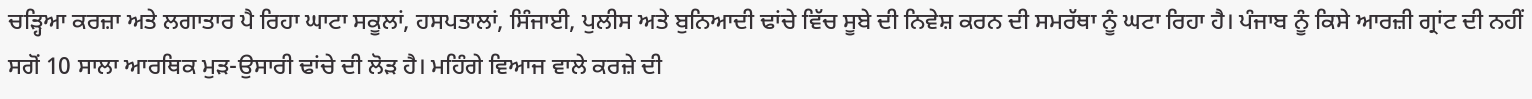ਚੜ੍ਹਿਆ ਕਰਜ਼ਾ ਅਤੇ ਲਗਾਤਾਰ ਪੈ ਰਿਹਾ ਘਾਟਾ ਸਕੂਲਾਂ, ਹਸਪਤਾਲਾਂ, ਸਿੰਜਾਈ, ਪੁਲੀਸ ਅਤੇ ਬੁਨਿਆਦੀ ਢਾਂਚੇ ਵਿੱਚ ਸੂਬੇ ਦੀ ਨਿਵੇਸ਼ ਕਰਨ ਦੀ ਸਮਰੱਥਾ ਨੂੰ ਘਟਾ ਰਿਹਾ ਹੈ। ਪੰਜਾਬ ਨੂੰ ਕਿਸੇ ਆਰਜ਼ੀ ਗ੍ਰਾਂਟ ਦੀ ਨਹੀਂ ਸਗੋਂ 10 ਸਾਲਾ ਆਰਥਿਕ ਮੁੜ-ਉਸਾਰੀ ਢਾਂਚੇ ਦੀ ਲੋੜ ਹੈ। ਮਹਿੰਗੇ ਵਿਆਜ ਵਾਲੇ ਕਰਜ਼ੇ ਦੀ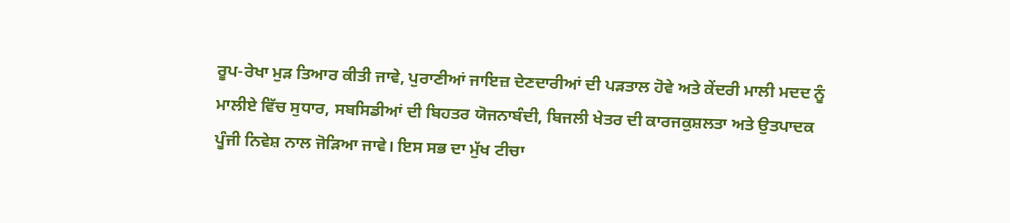ਰੂਪ-ਰੇਖਾ ਮੁੜ ਤਿਆਰ ਕੀਤੀ ਜਾਵੇ, ਪੁਰਾਣੀਆਂ ਜਾਇਜ਼ ਦੇਣਦਾਰੀਆਂ ਦੀ ਪੜਤਾਲ ਹੋਵੇ ਅਤੇ ਕੇਂਦਰੀ ਮਾਲੀ ਮਦਦ ਨੂੰ ਮਾਲੀਏ ਵਿੱਚ ਸੁਧਾਰ, ਸਬਸਿਡੀਆਂ ਦੀ ਬਿਹਤਰ ਯੋਜਨਾਬੰਦੀ, ਬਿਜਲੀ ਖੇਤਰ ਦੀ ਕਾਰਜਕੁਸ਼ਲਤਾ ਅਤੇ ਉਤਪਾਦਕ ਪੂੰਜੀ ਨਿਵੇਸ਼ ਨਾਲ ਜੋੜਿਆ ਜਾਵੇ। ਇਸ ਸਭ ਦਾ ਮੁੱਖ ਟੀਚਾ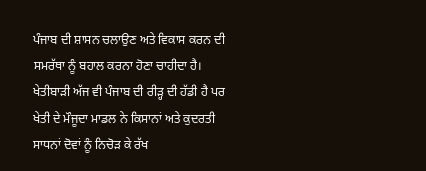ਪੰਜਾਬ ਦੀ ਸ਼ਾਸਨ ਚਲਾਉਣ ਅਤੇ ਵਿਕਾਸ ਕਰਨ ਦੀ ਸਮਰੱਥਾ ਨੂੰ ਬਹਾਲ ਕਰਨਾ ਹੋਣਾ ਚਾਹੀਦਾ ਹੈ।
ਖੇਤੀਬਾੜੀ ਅੱਜ ਵੀ ਪੰਜਾਬ ਦੀ ਰੀੜ੍ਹ ਦੀ ਹੱਡੀ ਹੈ ਪਰ ਖੇਤੀ ਦੇ ਮੌਜੂਦਾ ਮਾਡਲ ਨੇ ਕਿਸਾਨਾਂ ਅਤੇ ਕੁਦਰਤੀ ਸਾਧਨਾਂ ਦੋਵਾਂ ਨੂੰ ਨਿਚੋੜ ਕੇ ਰੱਖ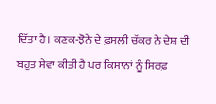ਦਿੱਤਾ ਹੈ। ਕਣਕ-ਝੋਨੇ ਦੇ ਫ਼ਸਲੀ ਚੱਕਰ ਨੇ ਦੇਸ਼ ਦੀ ਬਹੁਤ ਸੇਵਾ ਕੀਤੀ ਹੈ ਪਰ ਕਿਸਾਨਾਂ ਨੂੰ ਸਿਰਫ਼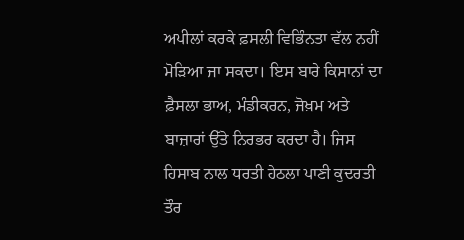ਅਪੀਲਾਂ ਕਰਕੇ ਫ਼ਸਲੀ ਵਿਭਿੰਨਤਾ ਵੱਲ ਨਹੀਂ ਮੋੜਿਆ ਜਾ ਸਕਦਾ। ਇਸ ਬਾਰੇ ਕਿਸਾਨਾਂ ਦਾ ਫ਼ੈਸਲਾ ਭਾਅ, ਮੰਡੀਕਰਨ, ਜੋਖ਼ਮ ਅਤੇ ਬਾਜ਼ਾਰਾਂ ਉੱਤੇ ਨਿਰਭਰ ਕਰਦਾ ਹੈ। ਜਿਸ ਹਿਸਾਬ ਨਾਲ ਧਰਤੀ ਹੇਠਲਾ ਪਾਣੀ ਕੁਦਰਤੀ ਤੌਰ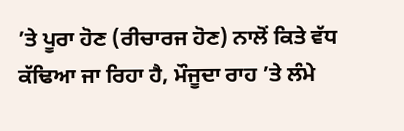’ਤੇ ਪੂਰਾ ਹੋਣ (ਰੀਚਾਰਜ ਹੋਣ) ਨਾਲੋਂ ਕਿਤੇ ਵੱਧ ਕੱਢਿਆ ਜਾ ਰਿਹਾ ਹੈ, ਮੌਜੂਦਾ ਰਾਹ ’ਤੇ ਲੰਮੇ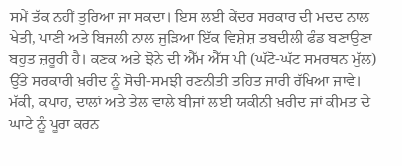ਸਮੇਂ ਤੱਕ ਨਹੀਂ ਤੁਰਿਆ ਜਾ ਸਕਦਾ। ਇਸ ਲਈ ਕੇਂਦਰ ਸਰਕਾਰ ਦੀ ਮਦਦ ਨਾਲ ਖੇਤੀ, ਪਾਣੀ ਅਤੇ ਬਿਜਲੀ ਨਾਲ ਜੁੜਿਆ ਇੱਕ ਵਿਸ਼ੇਸ਼ ਤਬਦੀਲੀ ਫੰਡ ਬਣਾਉਣਾ ਬਹੁਤ ਜ਼ਰੂਰੀ ਹੈ। ਕਣਕ ਅਤੇ ਝੋਨੇ ਦੀ ਐੱਮ ਐੱਸ ਪੀ (ਘੱਟੋ-ਘੱਟ ਸਮਰਥਨ ਮੁੱਲ) ਉੱਤੇ ਸਰਕਾਰੀ ਖ਼ਰੀਦ ਨੂੰ ਸੋਚੀ-ਸਮਝੀ ਰਣਨੀਤੀ ਤਹਿਤ ਜਾਰੀ ਰੱਖਿਆ ਜਾਵੇ। ਮੱਕੀ, ਕਪਾਹ, ਦਾਲਾਂ ਅਤੇ ਤੇਲ ਵਾਲੇ ਬੀਜਾਂ ਲਈ ਯਕੀਨੀ ਖ਼ਰੀਦ ਜਾਂ ਕੀਮਤ ਦੇ ਘਾਟੇ ਨੂੰ ਪੂਰਾ ਕਰਨ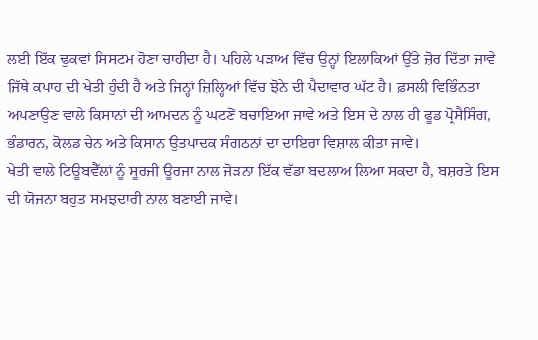ਲਈ ਇੱਕ ਢੁਕਵਾਂ ਸਿਸਟਮ ਹੋਣਾ ਚਾਹੀਦਾ ਹੈ। ਪਹਿਲੇ ਪੜਾਅ ਵਿੱਚ ਉਨ੍ਹਾਂ ਇਲਾਕਿਆਂ ਉੱਤੇ ਜ਼ੋਰ ਦਿੱਤਾ ਜਾਵੇ ਜਿੱਥੇ ਕਪਾਹ ਦੀ ਖੇਤੀ ਹੁੰਦੀ ਹੈ ਅਤੇ ਜਿਨ੍ਹਾਂ ਜ਼ਿਲ੍ਹਿਆਂ ਵਿੱਚ ਝੋਨੇ ਦੀ ਪੈਦਾਵਾਰ ਘੱਟ ਹੈ। ਫ਼ਸਲੀ ਵਿਭਿੰਨਤਾ ਅਪਣਾਉਣ ਵਾਲੇ ਕਿਸਾਨਾਂ ਦੀ ਆਮਦਨ ਨੂੰ ਘਟਣੋਂ ਬਚਾਇਆ ਜਾਵੇ ਅਤੇ ਇਸ ਦੇ ਨਾਲ ਹੀ ਫੂਡ ਪ੍ਰੋਸੈਸਿੰਗ, ਭੰਡਾਰਨ, ਕੋਲਡ ਚੇਨ ਅਤੇ ਕਿਸਾਨ ਉਤਪਾਦਕ ਸੰਗਠਨਾਂ ਦਾ ਦਾਇਰਾ ਵਿਸ਼ਾਲ ਕੀਤਾ ਜਾਵੇ।
ਖੇਤੀ ਵਾਲੇ ਟਿਊਬਵੈੱਲਾਂ ਨੂੰ ਸੂਰਜੀ ਊਰਜਾ ਨਾਲ ਜੋੜਨਾ ਇੱਕ ਵੱਡਾ ਬਦਲਾਅ ਲਿਆ ਸਕਦਾ ਹੈ, ਬਸ਼ਰਤੇ ਇਸ ਦੀ ਯੋਜਨਾ ਬਹੁਤ ਸਮਝਦਾਰੀ ਨਾਲ ਬਣਾਈ ਜਾਵੇ।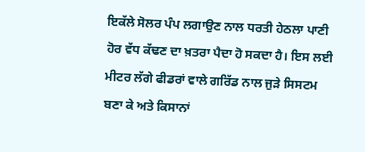ਇਕੱਲੇ ਸੋਲਰ ਪੰਪ ਲਗਾਉਣ ਨਾਲ ਧਰਤੀ ਹੇਠਲਾ ਪਾਣੀ ਹੋਰ ਵੱਧ ਕੱਢਣ ਦਾ ਖ਼ਤਰਾ ਪੈਦਾ ਹੋ ਸਕਦਾ ਹੈ। ਇਸ ਲਈ ਮੀਟਰ ਲੱਗੇ ਫੀਡਰਾਂ ਵਾਲੇ ਗਰਿੱਡ ਨਾਲ ਜੁੜੇ ਸਿਸਟਮ ਬਣਾ ਕੇ ਅਤੇ ਕਿਸਾਨਾਂ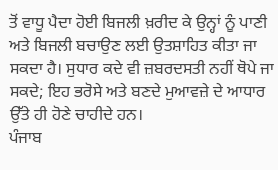ਤੋਂ ਵਾਧੂ ਪੈਦਾ ਹੋਈ ਬਿਜਲੀ ਖ਼ਰੀਦ ਕੇ ਉਨ੍ਹਾਂ ਨੂੰ ਪਾਣੀ ਅਤੇ ਬਿਜਲੀ ਬਚਾਉਣ ਲਈ ਉਤਸ਼ਾਹਿਤ ਕੀਤਾ ਜਾ ਸਕਦਾ ਹੈ। ਸੁਧਾਰ ਕਦੇ ਵੀ ਜ਼ਬਰਦਸਤੀ ਨਹੀਂ ਥੋਪੇ ਜਾ ਸਕਦੇ; ਇਹ ਭਰੋਸੇ ਅਤੇ ਬਣਦੇ ਮੁਆਵਜ਼ੇ ਦੇ ਆਧਾਰ ਉੱਤੇ ਹੀ ਹੋਣੇ ਚਾਹੀਦੇ ਹਨ।
ਪੰਜਾਬ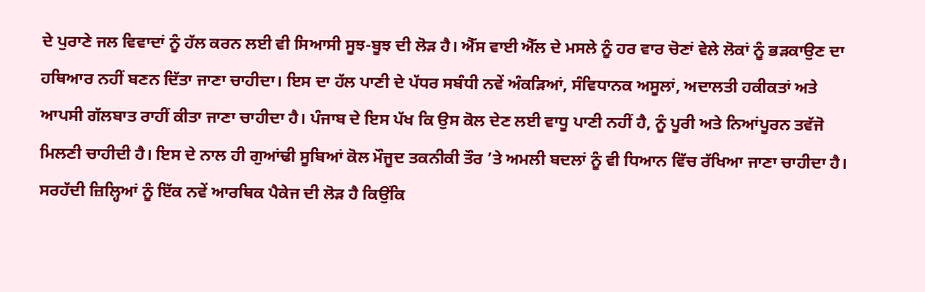ਦੇ ਪੁਰਾਣੇ ਜਲ ਵਿਵਾਦਾਂ ਨੂੰ ਹੱਲ ਕਰਨ ਲਈ ਵੀ ਸਿਆਸੀ ਸੂਝ-ਬੂਝ ਦੀ ਲੋੜ ਹੈ। ਐੱਸ ਵਾਈ ਐੱਲ ਦੇ ਮਸਲੇ ਨੂੰ ਹਰ ਵਾਰ ਚੋਣਾਂ ਵੇਲੇ ਲੋਕਾਂ ਨੂੰ ਭੜਕਾਉਣ ਦਾ ਹਥਿਆਰ ਨਹੀਂ ਬਣਨ ਦਿੱਤਾ ਜਾਣਾ ਚਾਹੀਦਾ। ਇਸ ਦਾ ਹੱਲ ਪਾਣੀ ਦੇ ਪੱਧਰ ਸਬੰਧੀ ਨਵੇਂ ਅੰਕੜਿਆਂ, ਸੰਵਿਧਾਨਕ ਅਸੂਲਾਂ, ਅਦਾਲਤੀ ਹਕੀਕਤਾਂ ਅਤੇ ਆਪਸੀ ਗੱਲਬਾਤ ਰਾਹੀਂ ਕੀਤਾ ਜਾਣਾ ਚਾਹੀਦਾ ਹੈ। ਪੰਜਾਬ ਦੇ ਇਸ ਪੱਖ ਕਿ ਉਸ ਕੋਲ ਦੇਣ ਲਈ ਵਾਧੂ ਪਾਣੀ ਨਹੀਂ ਹੈ, ਨੂੰ ਪੂਰੀ ਅਤੇ ਨਿਆਂਪੂਰਨ ਤਵੱਜੋ ਮਿਲਣੀ ਚਾਹੀਦੀ ਹੈ। ਇਸ ਦੇ ਨਾਲ ਹੀ ਗੁਆਂਢੀ ਸੂਬਿਆਂ ਕੋਲ ਮੌਜੂਦ ਤਕਨੀਕੀ ਤੌਰ ’ਤੇ ਅਮਲੀ ਬਦਲਾਂ ਨੂੰ ਵੀ ਧਿਆਨ ਵਿੱਚ ਰੱਖਿਆ ਜਾਣਾ ਚਾਹੀਦਾ ਹੈ।
ਸਰਹੱਦੀ ਜ਼ਿਲ੍ਹਿਆਂ ਨੂੰ ਇੱਕ ਨਵੇਂ ਆਰਥਿਕ ਪੈਕੇਜ ਦੀ ਲੋੜ ਹੈ ਕਿਉਂਕਿ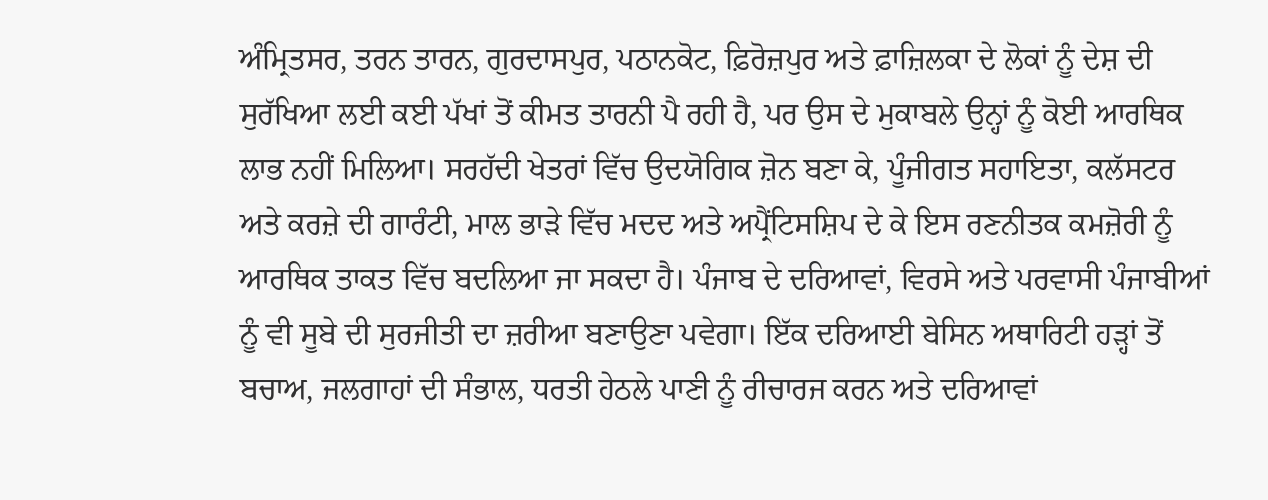ਅੰਮ੍ਰਿਤਸਰ, ਤਰਨ ਤਾਰਨ, ਗੁਰਦਾਸਪੁਰ, ਪਠਾਨਕੋਟ, ਫ਼ਿਰੋਜ਼ਪੁਰ ਅਤੇ ਫ਼ਾਜ਼ਿਲਕਾ ਦੇ ਲੋਕਾਂ ਨੂੰ ਦੇਸ਼ ਦੀ ਸੁਰੱਖਿਆ ਲਈ ਕਈ ਪੱਖਾਂ ਤੋਂ ਕੀਮਤ ਤਾਰਨੀ ਪੈ ਰਹੀ ਹੈ, ਪਰ ਉਸ ਦੇ ਮੁਕਾਬਲੇ ਉਨ੍ਹਾਂ ਨੂੰ ਕੋਈ ਆਰਥਿਕ ਲਾਭ ਨਹੀਂ ਮਿਲਿਆ। ਸਰਹੱਦੀ ਖੇਤਰਾਂ ਵਿੱਚ ਉਦਯੋਗਿਕ ਜ਼ੋਨ ਬਣਾ ਕੇ, ਪੂੰਜੀਗਤ ਸਹਾਇਤਾ, ਕਲੱਸਟਰ ਅਤੇ ਕਰਜ਼ੇ ਦੀ ਗਾਰੰਟੀ, ਮਾਲ ਭਾੜੇ ਵਿੱਚ ਮਦਦ ਅਤੇ ਅਪ੍ਰੈਂਟਿਸਸ਼ਿਪ ਦੇ ਕੇ ਇਸ ਰਣਨੀਤਕ ਕਮਜ਼ੋਰੀ ਨੂੰ ਆਰਥਿਕ ਤਾਕਤ ਵਿੱਚ ਬਦਲਿਆ ਜਾ ਸਕਦਾ ਹੈ। ਪੰਜਾਬ ਦੇ ਦਰਿਆਵਾਂ, ਵਿਰਸੇ ਅਤੇ ਪਰਵਾਸੀ ਪੰਜਾਬੀਆਂ ਨੂੰ ਵੀ ਸੂਬੇ ਦੀ ਸੁਰਜੀਤੀ ਦਾ ਜ਼ਰੀਆ ਬਣਾਉਣਾ ਪਵੇਗਾ। ਇੱਕ ਦਰਿਆਈ ਬੇਸਿਨ ਅਥਾਰਿਟੀ ਹੜ੍ਹਾਂ ਤੋਂ ਬਚਾਅ, ਜਲਗਾਹਾਂ ਦੀ ਸੰਭਾਲ, ਧਰਤੀ ਹੇਠਲੇ ਪਾਣੀ ਨੂੰ ਰੀਚਾਰਜ ਕਰਨ ਅਤੇ ਦਰਿਆਵਾਂ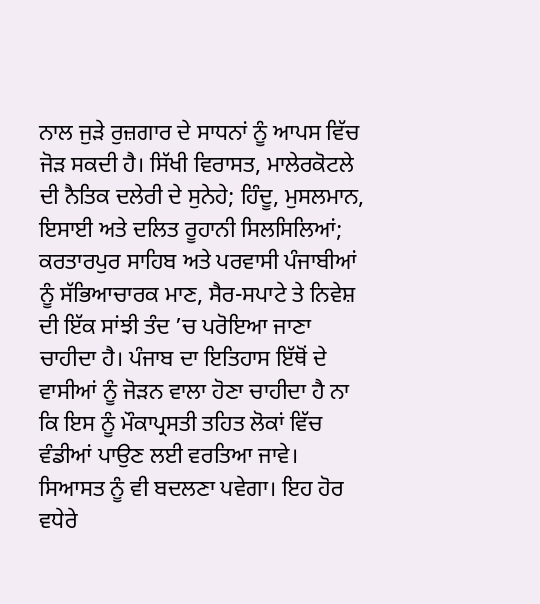ਨਾਲ ਜੁੜੇ ਰੁਜ਼ਗਾਰ ਦੇ ਸਾਧਨਾਂ ਨੂੰ ਆਪਸ ਵਿੱਚ ਜੋੜ ਸਕਦੀ ਹੈ। ਸਿੱਖੀ ਵਿਰਾਸਤ, ਮਾਲੇਰਕੋਟਲੇ ਦੀ ਨੈਤਿਕ ਦਲੇਰੀ ਦੇ ਸੁਨੇਹੇ; ਹਿੰਦੂ, ਮੁਸਲਮਾਨ, ਇਸਾਈ ਅਤੇ ਦਲਿਤ ਰੂਹਾਨੀ ਸਿਲਸਿਲਿਆਂ; ਕਰਤਾਰਪੁਰ ਸਾਹਿਬ ਅਤੇ ਪਰਵਾਸੀ ਪੰਜਾਬੀਆਂ ਨੂੰ ਸੱਭਿਆਚਾਰਕ ਮਾਣ, ਸੈਰ-ਸਪਾਟੇ ਤੇ ਨਿਵੇਸ਼ ਦੀ ਇੱਕ ਸਾਂਝੀ ਤੰਦ ’ਚ ਪਰੋਇਆ ਜਾਣਾ ਚਾਹੀਦਾ ਹੈ। ਪੰਜਾਬ ਦਾ ਇਤਿਹਾਸ ਇੱਥੋਂ ਦੇ ਵਾਸੀਆਂ ਨੂੰ ਜੋੜਨ ਵਾਲਾ ਹੋਣਾ ਚਾਹੀਦਾ ਹੈ ਨਾ ਕਿ ਇਸ ਨੂੰ ਮੌਕਾਪ੍ਰਸਤੀ ਤਹਿਤ ਲੋਕਾਂ ਵਿੱਚ ਵੰਡੀਆਂ ਪਾਉਣ ਲਈ ਵਰਤਿਆ ਜਾਵੇ।
ਸਿਆਸਤ ਨੂੰ ਵੀ ਬਦਲਣਾ ਪਵੇਗਾ। ਇਹ ਹੋਰ ਵਧੇਰੇ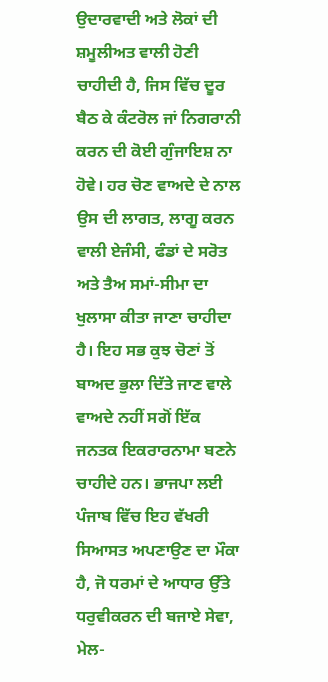ਉਦਾਰਵਾਦੀ ਅਤੇ ਲੋਕਾਂ ਦੀ ਸ਼ਮੂਲੀਅਤ ਵਾਲੀ ਹੋਣੀ ਚਾਹੀਦੀ ਹੈ, ਜਿਸ ਵਿੱਚ ਦੂਰ ਬੈਠ ਕੇ ਕੰਟਰੋਲ ਜਾਂ ਨਿਗਰਾਨੀ ਕਰਨ ਦੀ ਕੋਈ ਗੁੰਜਾਇਸ਼ ਨਾ ਹੋਵੇ। ਹਰ ਚੋਣ ਵਾਅਦੇ ਦੇ ਨਾਲ ਉਸ ਦੀ ਲਾਗਤ, ਲਾਗੂ ਕਰਨ ਵਾਲੀ ਏਜੰਸੀ, ਫੰਡਾਂ ਦੇ ਸਰੋਤ ਅਤੇ ਤੈਅ ਸਮਾਂ-ਸੀਮਾ ਦਾ ਖੁਲਾਸਾ ਕੀਤਾ ਜਾਣਾ ਚਾਹੀਦਾ ਹੈ। ਇਹ ਸਭ ਕੁਝ ਚੋਣਾਂ ਤੋਂ ਬਾਅਦ ਭੁਲਾ ਦਿੱਤੇ ਜਾਣ ਵਾਲੇ ਵਾਅਦੇ ਨਹੀਂ ਸਗੋਂ ਇੱਕ ਜਨਤਕ ਇਕਰਾਰਨਾਮਾ ਬਣਨੇ ਚਾਹੀਦੇ ਹਨ। ਭਾਜਪਾ ਲਈ ਪੰਜਾਬ ਵਿੱਚ ਇਹ ਵੱਖਰੀ ਸਿਆਸਤ ਅਪਣਾਉਣ ਦਾ ਮੌਕਾ ਹੈ, ਜੋ ਧਰਮਾਂ ਦੇ ਆਧਾਰ ਉੱਤੇ ਧਰੁਵੀਕਰਨ ਦੀ ਬਜਾਏ ਸੇਵਾ, ਮੇਲ-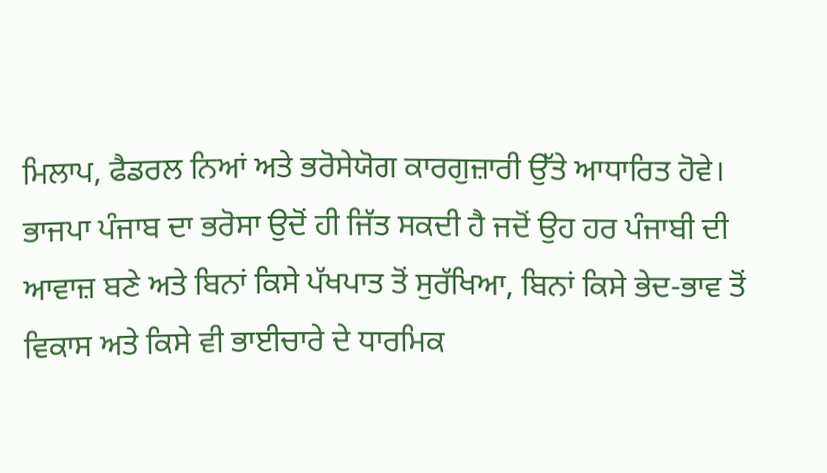ਮਿਲਾਪ, ਫੈਡਰਲ ਨਿਆਂ ਅਤੇ ਭਰੋਸੇਯੋਗ ਕਾਰਗੁਜ਼ਾਰੀ ਉੱਤੇ ਆਧਾਰਿਤ ਹੋਵੇ। ਭਾਜਪਾ ਪੰਜਾਬ ਦਾ ਭਰੋਸਾ ਉਦੋਂ ਹੀ ਜਿੱਤ ਸਕਦੀ ਹੈ ਜਦੋਂ ਉਹ ਹਰ ਪੰਜਾਬੀ ਦੀ ਆਵਾਜ਼ ਬਣੇ ਅਤੇ ਬਿਨਾਂ ਕਿਸੇ ਪੱਖਪਾਤ ਤੋਂ ਸੁਰੱਖਿਆ, ਬਿਨਾਂ ਕਿਸੇ ਭੇਦ-ਭਾਵ ਤੋਂ ਵਿਕਾਸ ਅਤੇ ਕਿਸੇ ਵੀ ਭਾਈਚਾਰੇ ਦੇ ਧਾਰਮਿਕ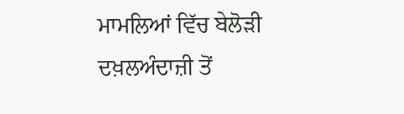ਮਾਮਲਿਆਂ ਵਿੱਚ ਬੇਲੋੜੀ ਦਖ਼ਲਅੰਦਾਜ਼ੀ ਤੋਂ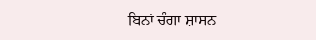ਬਿਨਾਂ ਚੰਗਾ ਸ਼ਾਸਨ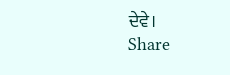ਦੇਵੇ।
Share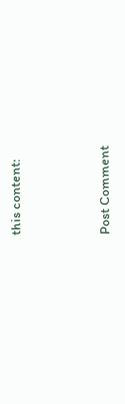this content:



Post Comment